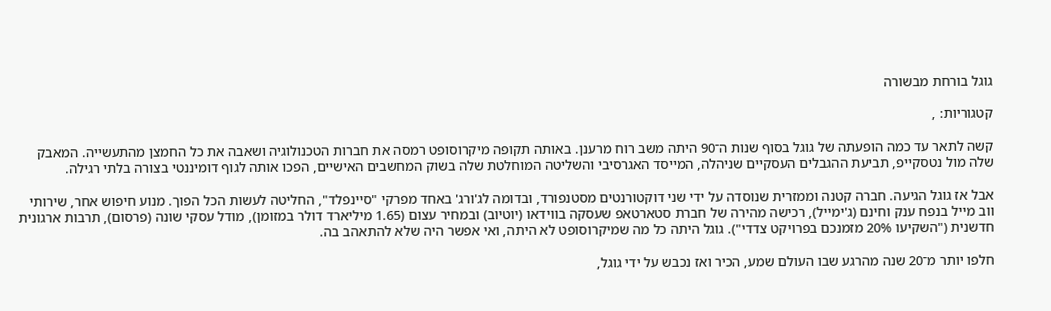גוגל בורחת מבשורה

קטגוריות: ,

קשה לתאר עד כמה הופעתה של גוגל בסוף שנות ה־90 היתה משב רוח מרענן. באותה תקופה מיקרוסופט רמסה את חברות הטכנולוגיה ושאבה את כל החמצן מהתעשייה. המאבק שלה מול נטסקייפ, תביעת ההגבלים העסקיים שניהלה, המייסד האגרסיבי והשליטה המוחלטת שלה בשוק המחשבים האישיים, הפכו אותה לגוף דומיננטי בצורה בלתי רגילה.

אבל אז גוגל הגיעה. חברה קטנה וממזרית שנוסדה על ידי שני דוקטורנטים מסטנפורד, ובדומה לג'ורג' באחד מפרקי "סיינפלד", החליטה לעשות הכל הפוך. מנוע חיפוש אחר, שירותי ווב מייל בנפח ענק וחינם (ג'ימייל), רכישה מהירה של חברת סטארטאפ שעסקה בווידאו (יוטיוב) ובמחיר עצום (1.65 מיליארד דולר במזומן), מודל עסקי שונה (פרסום), תרבות ארגונית חדשנית ("השקיעו 20% מזמנכם בפרויקט צדדי"). גוגל היתה כל מה שמיקרוסופט לא היתה, ואי אפשר היה שלא להתאהב בה.

חלפו יותר מ־20 שנה מהרגע שבו העולם שמע, הכיר ואז נכבש על ידי גוגל,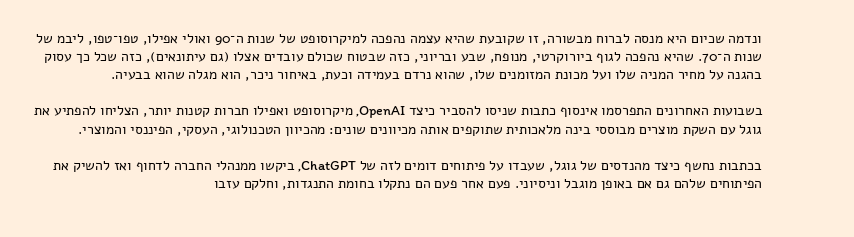ונדמה שכיום היא מנסה לברוח מבשורה, זו שקובעת שהיא עצמה נהפכה למיקרוסופט של שנות ה־90 ואולי אפילו, טפו־טפו, ליבמ של שנות ה־70. שהיא נהפכה לגוף ביורוקרטי, מנופח, שבע ובריוני, כזה שבטוח שכולם עובדים אצלו (גם עיתונאים), כזה שכל כך עסוק בהגנה על מחיר המניה שלו ועל מכונת המזומנים שלו, שהוא נרדם בעמידה וכעת, באיחור ניכר, הוא מגלה שהוא בבעיה.

בשבועות האחרונים התפרסמו אינסוף כתבות שניסו להסביר כיצד OpenAI, מיקרוסופט ואפילו חברות קטנות יותר, הצליחו להפתיע את גוגל עם השקת מוצרים מבוססי בינה מלאכותית שתוקפים אותה מכיוונים שונים: מהכיוון הטכנולוגי, העסקי, הפיננסי והמוצרי.

בכתבות נחשף כיצד מהנדסים של גוגל, שעבדו על פיתוחים דומים לזה של ChatGPT, ביקשו ממנהלי החברה לדחוף ואז להשיק את הפיתוחים שלהם גם אם באופן מוגבל וניסיוני. פעם אחר פעם הם נתקלו בחומת התנגדות, וחלקם עזבו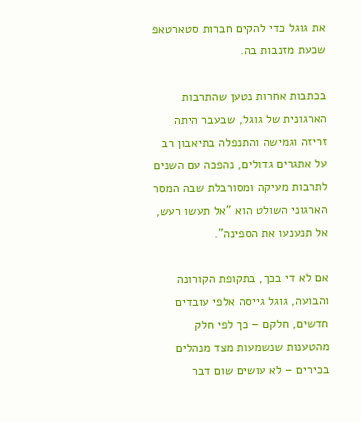את גוגל כדי להקים חברות סטארטאפ שכעת מזנבות בה.

בכתבות אחרות נטען שהתרבות הארגונית של גוגל, שבעבר היתה זריזה וגמישה והתנפלה בתיאבון רב על אתגרים גדולים, נהפכה עם השנים לתרבות מעיקה ומסורבלת שבה המסר הארגוני השולט הוא "אל תעשו רעש, אל תנענעו את הספינה".

אם לא די בכך, בתקופת הקורונה והבועה, גוגל גייסה אלפי עובדים חדשים, חלקם – כך לפי חלק מהטענות שנשמעות מצד מנהלים בכירים – לא עושים שום דבר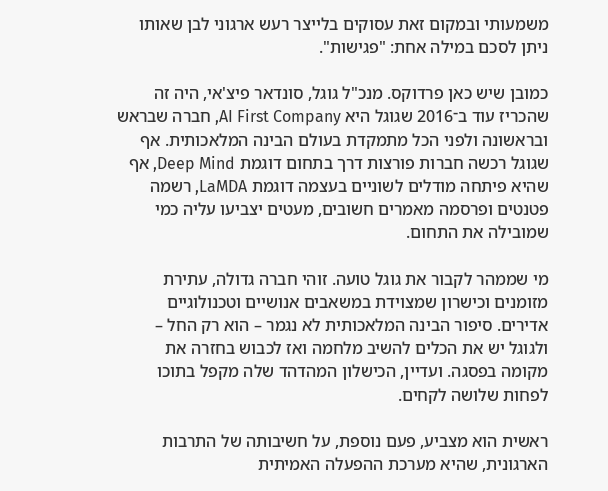משמעותי ובמקום זאת עסוקים בלייצר רעש ארגוני לבן שאותו ניתן לסכם במילה אחת: "פגישות".

כמובן שיש כאן פרדוקס. מנכ"ל גוגל, סונדאר פיצ'אי, היה זה שהכריז עוד ב־2016 שגוגל היא AI First Company, חברה שבראש ובראשונה ולפני הכל מתמקדת בעולם הבינה המלאכותית. אף שגוגל רכשה חברות פורצות דרך בתחום דוגמת Deep Mind, אף שהיא פיתחה מודלים לשוניים בעצמה דוגמת LaMDA, רשמה פטנטים ופרסמה מאמרים חשובים, מעטים יצביעו עליה כמי שמובילה את התחום.

מי שממהר לקבור את גוגל טועה. זוהי חברה גדולה, עתירת מזומנים וכישרון שמצוידת במשאבים אנושיים וטכנולוגיים אדירים. סיפור הבינה המלאכותית לא נגמר – הוא רק החל – ולגוגל יש את הכלים להשיב מלחמה ואז לכבוש בחזרה את מקומה בפסגה. ועדיין, הכישלון המהדהד שלה מקפל בתוכו לפחות שלושה לקחים.

ראשית הוא מצביע, פעם נוספת, על חשיבותה של התרבות הארגונית, שהיא מערכת ההפעלה האמיתית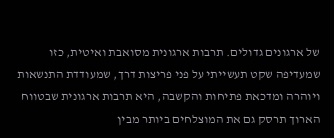של ארגונים גדולים. תרבות ארגונית מסואבת ואיטית, כזו שמעדיפה שקט תעשייתי על פני פריצות דרך, שמעודדת התנשאות ויוהרה ומדכאת פתיחות והקשבה, היא תרבות ארגונית שבטווח הארוך תרסק גם את המוצלחים ביותר מבין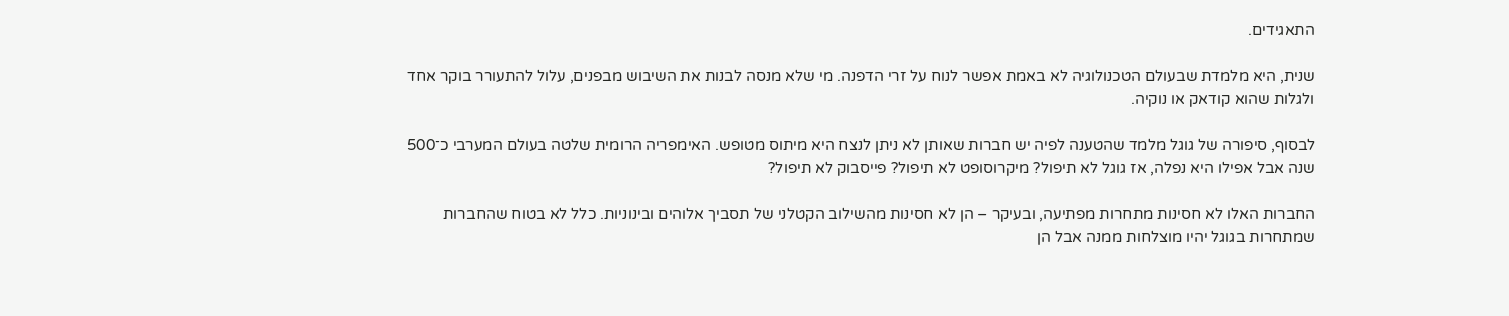התאגידים.

שנית, היא מלמדת שבעולם הטכנולוגיה לא באמת אפשר לנוח על זרי הדפנה. מי שלא מנסה לבנות את השיבוש מבפנים, עלול להתעורר בוקר אחד ולגלות שהוא קודאק או נוקיה.

לבסוף, סיפורה של גוגל מלמד שהטענה לפיה יש חברות שאותן לא ניתן לנצח היא מיתוס מטופש. האימפריה הרומית שלטה בעולם המערבי כ־500 שנה אבל אפילו היא נפלה, אז גוגל לא תיפול? מיקרוסופט לא תיפול? פייסבוק לא תיפול?

החברות האלו לא חסינות מתחרות מפתיעה, ובעיקר – הן לא חסינות מהשילוב הקטלני של תסביך אלוהים ובינוניות. כלל לא בטוח שהחברות שמתחרות בגוגל יהיו מוצלחות ממנה אבל הן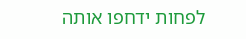לפחות ידחפו אותה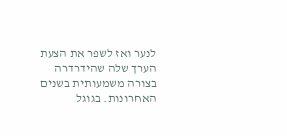לנער ואז לשפר את הצעת הערך שלה שהידרדרה בצורה משמעותית בשנים האחרונות. בגוגל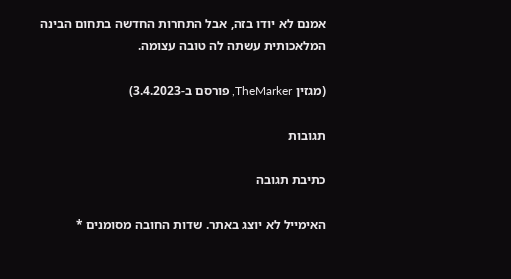אמנם לא יודו בזה, אבל התחרות החדשה בתחום הבינה המלאכותית עשתה לה טובה עצומה.

(מגזין TheMarker, פורסם ב-3.4.2023)

תגובות

כתיבת תגובה

האימייל לא יוצג באתר. שדות החובה מסומנים *